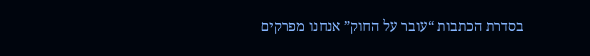בסדרת הכתבות “עובר על החוק” אנחנו מפרקים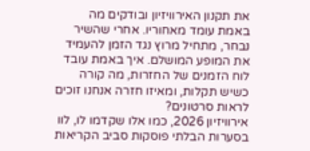את תקנון האירוויזיון ובודקים מה באמת עומד מאחוריו. אחרי שהשיר נבחר, מתחיל מרוץ נגד הזמן להעמיד את המופע המושלם. איך באמת עובד לוח הזמנים של החזרות, מה קורה כשיש תקלות, ומאיזו חזרה אנחנו זוכים לראות סרטונים?
אירוויזיון 2026, כמו אלו שקדמו לו, לוו בסערות הבלתי פוסקות סביב הקריאות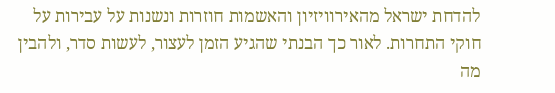להדחת ישראל מהאירוויזיון והאשמות חוזרות ונשנות על עבירות על חוקי התחרות. לאור כך הבנתי שהגיע הזמן לעצור, לעשות סדר, ולהבין מה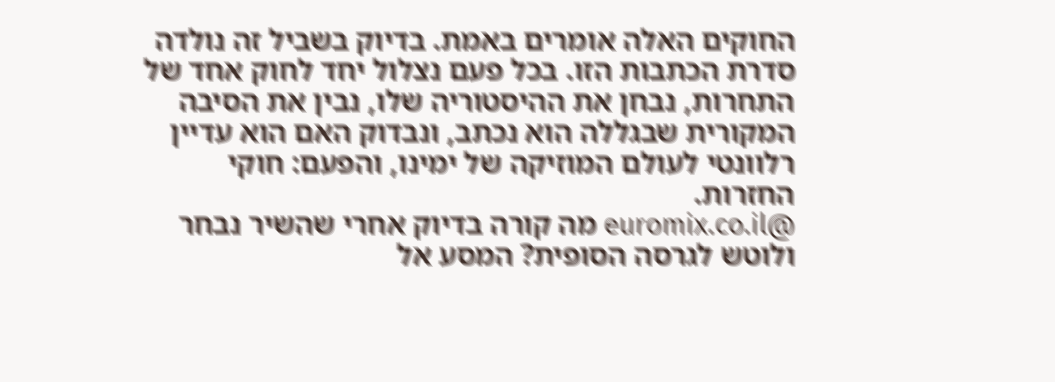החוקים האלה אומרים באמת. בדיוק בשביל זה נולדה סדרת הכתבות הזו. בכל פעם נצלול יחד לחוק אחד של התחרות, נבחן את ההיסטוריה שלו, נבין את הסיבה המקורית שבגללה הוא נכתב, ונבדוק האם הוא עדיין רלוונטי לעולם המוזיקה של ימינו, והפעם: חוקי החזרות.
@euromix.co.il מה קורה בדיוק אחרי שהשיר נבחר ולוטש לגרסה הסופית? המסע אל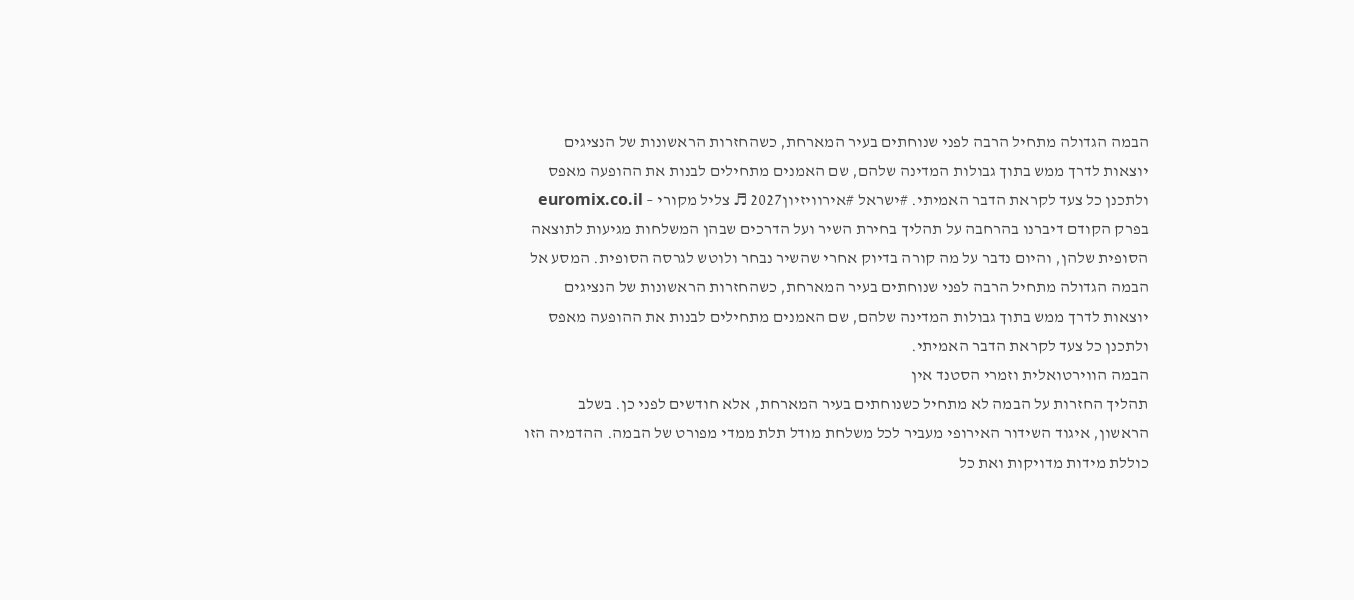הבמה הגדולה מתחיל הרבה לפני שנוחתים בעיר המארחת, כשהחזרות הראשונות של הנציגים יוצאות לדרך ממש בתוך גבולות המדינה שלהם, שם האמנים מתחילים לבנות את ההופעה מאפס ולתכנן כל צעד לקראת הדבר האמיתי. #ישראל #אירוויזיון2027 ♬ צליל מקורי – euromix.co.il
בפרק הקודם דיברנו בהרחבה על תהליך בחירת השיר ועל הדרכים שבהן המשלחות מגיעות לתוצאה הסופית שלהן, והיום נדבר על מה קורה בדיוק אחרי שהשיר נבחר ולוטש לגרסה הסופית. המסע אל הבמה הגדולה מתחיל הרבה לפני שנוחתים בעיר המארחת, כשהחזרות הראשונות של הנציגים יוצאות לדרך ממש בתוך גבולות המדינה שלהם, שם האמנים מתחילים לבנות את ההופעה מאפס ולתכנן כל צעד לקראת הדבר האמיתי.
הבמה הווירטואלית וזמרי הסטנד אין
תהליך החזרות על הבמה לא מתחיל כשנוחתים בעיר המארחת, אלא חודשים לפני כן. בשלב הראשון, איגוד השידור האירופי מעביר לכל משלחת מודל תלת ממדי מפורט של הבמה. ההדמיה הזו כוללת מידות מדויקות ואת כל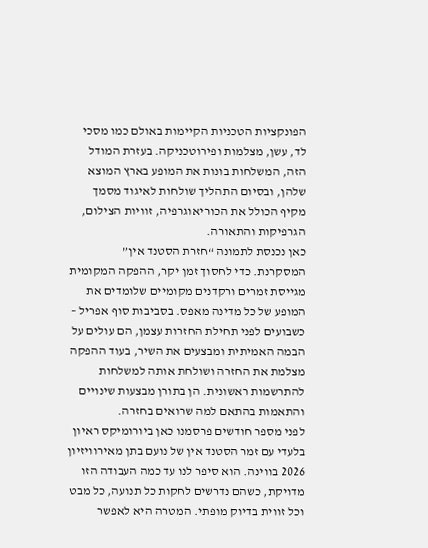הפונקציות הטכניות הקיימות באולם כמו מסכי לד, עשן, מצלמות ופירוטכניקה. בעזרת המודל הזה, המשלחות בונות את המופע בארץ המוצא שלהן, ובסיום התהליך שולחות לאיגוד מסמך מקיף הכולל את הכוריאוגרפיה, זוויות הצילום, הגרפיקות והתאורה.
כאן נכנסת לתמונה “חזרת הסטנד אין” המסקרנת. כדי לחסוך זמן יקר, ההפקה המקומית מגייסת זמרים ורקדנים מקומיים שלומדים את המופע של כל מדינה מאפס. בסביבות סוף אפריל – כשבועים לפני תחילת החזרות עצמן, הם עולים על הבמה האמיתית ומבצעים את השיר, בעוד ההפקה מצלמת את החזרה ושולחת אותה למשלחות להתרשמות ראשונית. הן בתורן מבצעות שינויים והתאמות בהתאם למה שרואים בחזרה.
לפני מספר חודשים פרסמנו כאן ביורומיקס ראיון בלעדי עם זמר הסטנד אין של נועם בתן מאירוויזיון 2026 בווינה. הוא סיפר לנו עד כמה העבודה הזו מדויקת, כשהם נדרשים לחקות כל תנועה, כל מבט וכל זווית בדיוק מופתי. המטרה היא לאפשר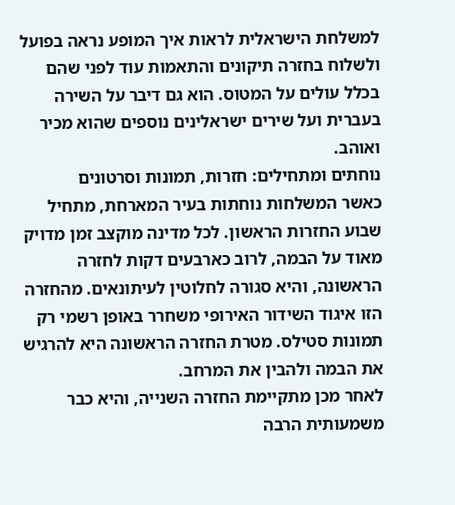למשלחת הישראלית לראות איך המופע נראה בפועל ולשלוח בחזרה תיקונים והתאמות עוד לפני שהם בכלל עולים על המטוס. הוא גם דיבר על השירה בעברית ועל שירים ישראלינים נוספים שהוא מכיר ואוהב.
נוחתים ומתחילים: חזרות, תמונות וסרטונים
כאשר המשלחות נוחתות בעיר המארחת, מתחיל שבוע החזרות הראשון. לכל מדינה מוקצב זמן מדויק מאוד על הבמה, לרוב כארבעים דקות לחזרה הראשונה, והיא סגורה לחלוטין לעיתונאים. מהחזרה הזו איגוד השידור האירופי משחרר באופן רשמי רק תמונות סטילס. מטרת החזרה הראשונה היא להרגיש את הבמה ולהבין את המרחב.
לאחר מכן מתקיימת החזרה השנייה, והיא כבר משמעותית הרבה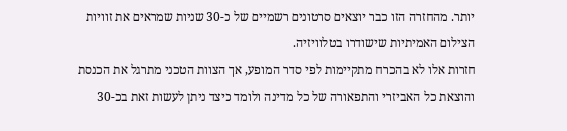יותר. מהחזרה הזו כבר יוצאים סרטונים רשמיים של כ-30 שניות שמראים את זוויות הצילום האמיתיות שישודרו בטלוויזיה.
חזרות אלו לא בהכרח מתקיימות לפי סדר המופע, אך הצוות הטכני מתרגל את הכנסת והוצאת כל האביזרי והתפאורה של כל מדינה ולומד כיצד ניתן לעשות זאת בכ-30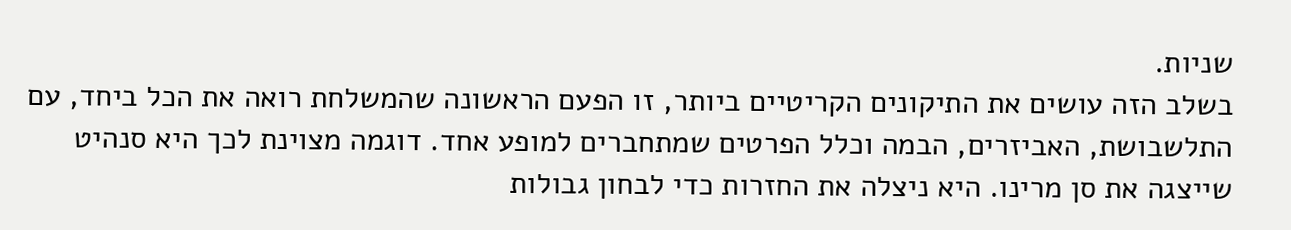שניות.
בשלב הזה עושים את התיקונים הקריטיים ביותר, זו הפעם הראשונה שהמשלחת רואה את הכל ביחד, עם התלשבושת, האביזרים, הבמה וכלל הפרטים שמתחברים למופע אחד. דוגמה מצוינת לכך היא סנהיט שייצגה את סן מרינו. היא ניצלה את החזרות כדי לבחון גבולות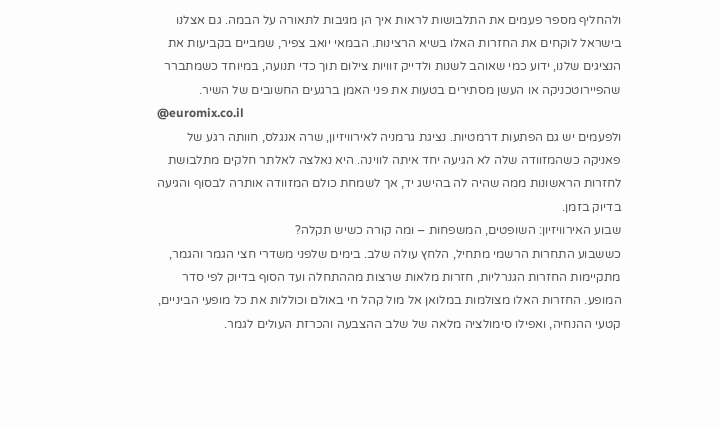ולהחליף מספר פעמים את התלבושות לראות איך הן מגיבות לתאורה על הבמה. גם אצלנו בישראל לוקחים את החזרות האלו בשיא הרצינות. הבמאי יואב צפיר, שמביים בקביעות את הנציגים שלנו, ידוע כמי שאוהב לשנות ולדייק זוויות צילום תוך כדי תנועה, במיוחד כשמתברר שהפיירוטכניקה או העשן מסתירים בטעות את פני האמן ברגעים החשובים של השיר.
@euromix.co.il
ולפעמים יש גם הפתעות דרמטיות. נציגת גרמניה לאירוויזיון, שרה אנגלס, חוותה רגע של פאניקה כשהמזוודה שלה לא הגיעה יחד איתה לווינה. היא נאלצה לאלתר חלקים מתלבושת לחזרות הראשונות ממה שהיה לה בהישג יד, אך לשמחת כולם המזוודה אותרה לבסוף והגיעה בדיוק בזמן.
שבוע האירוויזיון: השופטים, המשפחות – ומה קורה כשיש תקלה?
כששבוע התחרות הרשמי מתחיל, הלחץ עולה שלב. בימים שלפני משדרי חצי הגמר והגמר, מתקיימות החזרות הגנרליות, חזרות מלאות שרצות מההתחלה ועד הסוף בדיוק לפי סדר המופע. החזרות האלו מצולמות במלואן אל מול קהל חי באולם וכוללות את כל מופעי הביניים, קטעי ההנחיה, ואפילו סימולציה מלאה של שלב ההצבעה והכרזת העולים לגמר.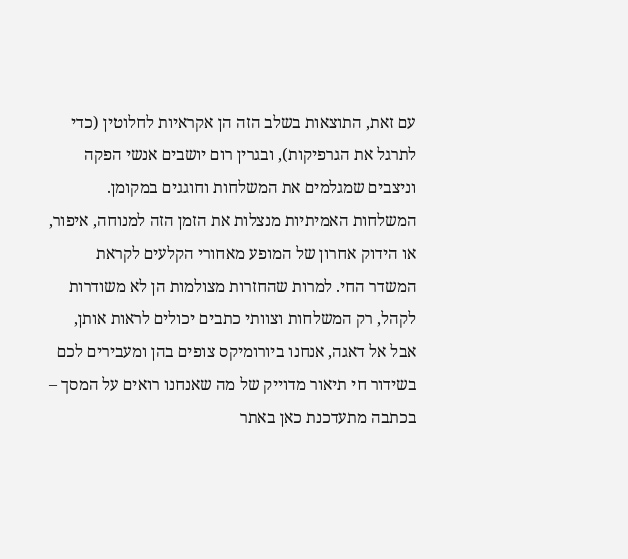עם זאת, התוצאות בשלב הזה הן אקראיות לחלוטין (כדי לתרגל את הגרפיקות), ובגרין רום יושבים אנשי הפקה וניצבים שמגלמים את המשלחות וחוגגים במקומן. המשלחות האמיתיות מנצלות את הזמן הזה למנוחה, איפור, או הידוק אחרון של המופע מאחורי הקלעים לקראת המשדר החי. למרות שהחזרות מצולמות הן לא משודרות לקהל, רק המשלחות וצוותי כתבים יכולים לראות אותן, אבל אל דאגה, אנחנו ביורומיקס צופים בהן ומעבירים לכם בשידור חי תיאור מדוייק של מה שאנחנו רואים על המסך – בכתבה מתעדכנת כאן באתר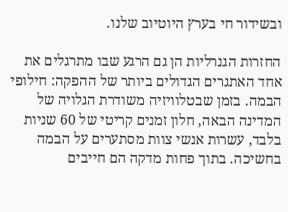ובשידור חי בערץ היוטיוב שלנו.

החזרות הגנרליות הן גם הרגע שבו מתרגלים את אחד האתגרים הגדולים ביותר של ההפקה: חילופי הבמה. בזמן שבטלוויזיה משודרת הגלויה של המדינה הבאה, חלון זמנים קריטי של 60 שניות בלבד, עשרות אנשי צוות מסתערים על הבמה בחשיכה. בתוך פחות מדקה הם חייבים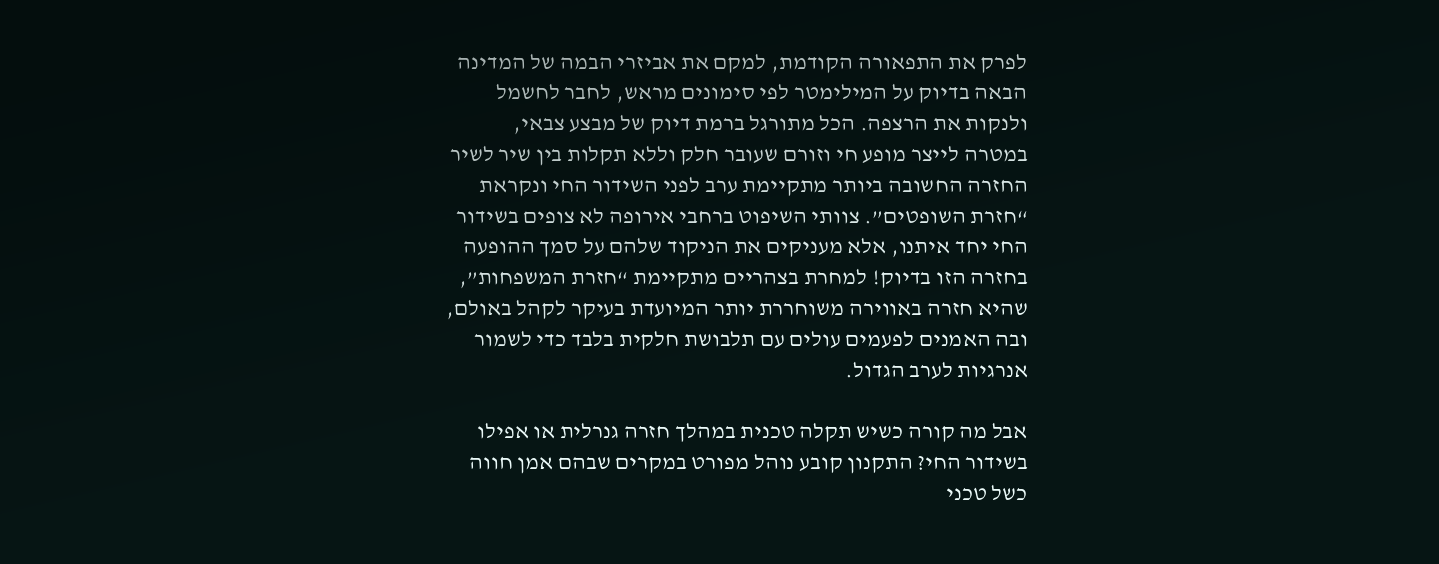לפרק את התפאורה הקודמת, למקם את אביזרי הבמה של המדינה הבאה בדיוק על המילימטר לפי סימונים מראש, לחבר לחשמל ולנקות את הרצפה. הכל מתורגל ברמת דיוק של מבצע צבאי, במטרה לייצר מופע חי וזורם שעובר חלק וללא תקלות בין שיר לשיר
החזרה החשובה ביותר מתקיימת ערב לפני השידור החי ונקראת “חזרת השופטים”. צוותי השיפוט ברחבי אירופה לא צופים בשידור החי יחד איתנו, אלא מעניקים את הניקוד שלהם על סמך ההופעה בחזרה הזו בדיוק! למחרת בצהריים מתקיימת “חזרת המשפחות”, שהיא חזרה באווירה משוחררת יותר המיועדת בעיקר לקהל באולם, ובה האמנים לפעמים עולים עם תלבושת חלקית בלבד כדי לשמור אנרגיות לערב הגדול.

אבל מה קורה כשיש תקלה טכנית במהלך חזרה גנרלית או אפילו בשידור החי? התקנון קובע נוהל מפורט במקרים שבהם אמן חווה כשל טכני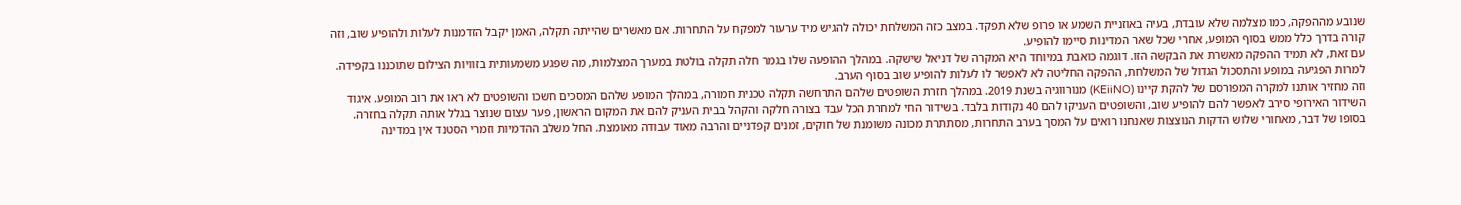שנובע מההפקה, כמו מצלמה שלא עובדת, בעיה באוזניית השמע או פרופ שלא תפקד. במצב כזה המשלחת יכולה להגיש מיד ערעור למפקח על התחרות. אם מאשרים שהייתה תקלה, האמן יקבל הזדמנות לעלות ולהופיע שוב, וזה קורה בדרך כלל ממש בסוף המופע, אחרי שכל שאר המדינות סיימו להופיע.
עם זאת, לא תמיד ההפקה מאשרת את הבקשה הזו. דוגמה כואבת במיוחד היא המקרה של דניאל שישקה. במהלך ההופעה שלו בגמר חלה תקלה בולטת במערך המצלמות, מה שפגע משמעותית בזוויות הצילום שתוכננו בקפידה. למרות הפגיעה במופע והתסכול הגדול של המשלחת, ההפקה החליטה לא לאפשר לו לעלות להופיע שוב בסוף הערב.
וזה מחזיר אותנו למקרה המפורסם של להקת קיינו (KEiiNO) מנורווגיה בשנת 2019. במהלך חזרת השופטים שלהם התרחשה תקלה טכנית חמורה, במהלך המופע שלהם המסכים חשכו והשופטים לא ראו את רוב המופע. איגוד השידור האירופי סירב לאפשר להם להופיע שוב, והשופטים העניקו להם 40 נקודות בלבד. בשידור החי למחרת הכל עבד בצורה חלקה והקהל בבית העניק להם את המקום הראשון, פער עצום שנוצר בגלל אותה תקלה בחזרה.
בסופו של דבר, מאחורי שלוש הדקות הנוצצות שאנחנו רואים על המסך בערב התחרות, מסתתרת מכונה משומנת של חוקים, זמנים קפדניים והרבה מאוד עבודה מאומצת. החל משלב ההדמיות וזמרי הסטנד אין במדינה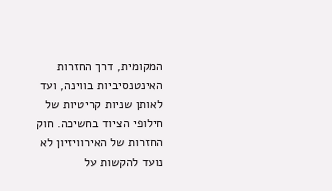המקומית, דרך החזרות האינטנסיביות בווינה, ועד לאותן שניות קריטיות של חילופי הציוד בחשיכה. חוק החזרות של האירוויזיון לא נועד להקשות על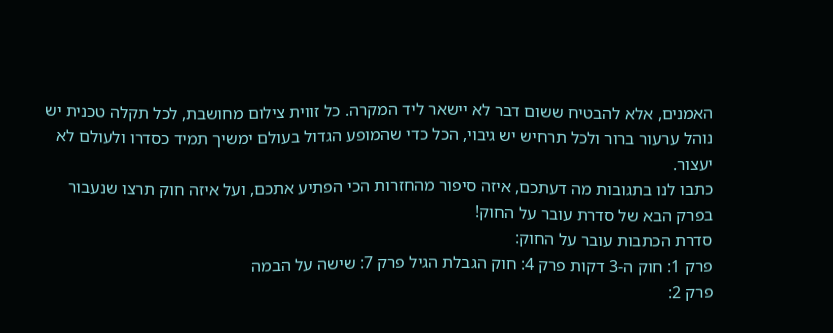האמנים, אלא להבטיח ששום דבר לא יישאר ליד המקרה. כל זווית צילום מחושבת, לכל תקלה טכנית יש נוהל ערעור ברור ולכל תרחיש יש גיבוי, הכל כדי שהמופע הגדול בעולם ימשיך תמיד כסדרו ולעולם לא יעצור.
כתבו לנו בתגובות מה דעתכם, איזה סיפור מהחזרות הכי הפתיע אתכם, ועל איזה חוק תרצו שנעבור בפרק הבא של סדרת עובר על החוק!
סדרת הכתבות עובר על החוק:
פרק 1: חוק ה-3 דקות פרק 4: חוק הגבלת הגיל פרק 7: שישה על הבמה
פרק 2: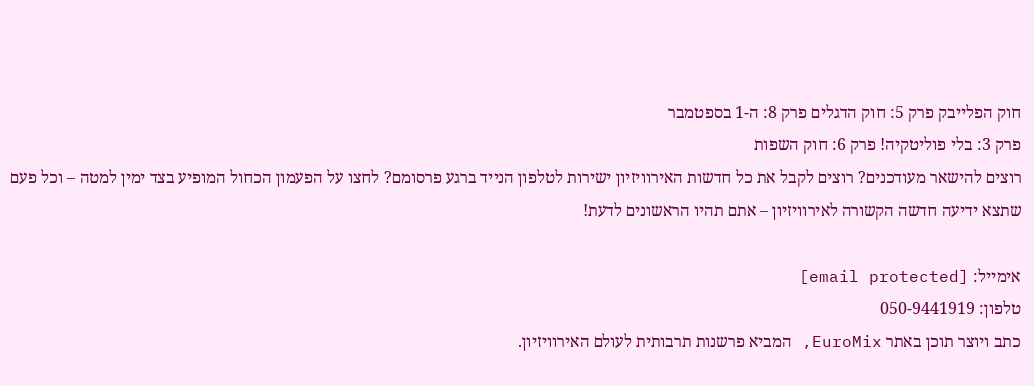חוק הפלייבק פרק 5: חוק הדגלים פרק 8: ה-1 בספטמבר
פרק 3: בלי פוליטקיה! פרק 6: חוק השפות
רוצים להישאר מעודכנים? רוצים לקבל את כל חדשות האירוויזיון ישירות לטלפון הנייד ברגע פרסומם? לחצו על הפעמון הכחול המופיע בצד ימין למטה – וכל פעם שתצא ידיעה חדשה הקשורה לאירוויזיון – אתם תהיו הראשונים לדעת!

אימייל: [email protected]
טלפון: 050-9441919
כתב ויוצר תוכן באתר EuroMix, המביא פרשנות תרבותית לעולם האירוויזיון.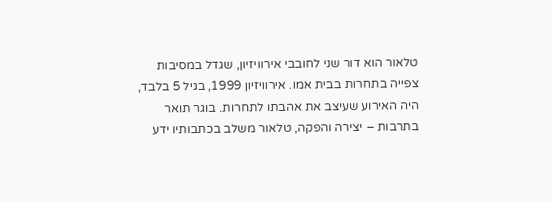טלאור הוא דור שני לחובבי אירוויזיון, שגדל במסיבות צפייה בתחרות בבית אמו. אירוויזיון 1999, בגיל 5 בלבד, היה האירוע שעיצב את אהבתו לתחרות. בוגר תואר בתרבות – יצירה והפקה, טלאור משלב בכתבותיו ידע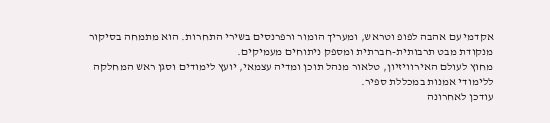אקדמי עם אהבה לפופ וטראש, ומעריך הומור ורפרנסים בשירי התחרות. הוא מתמחה בסיקור מנקודת מבט תרבותית-חברתית ומספק ניתוחים מעמיקים.
מחוץ לעולם האירוויזיון, טלאור מנהל תוכן ומדיה עצמאי, יועץ לימודים וסגן ראש המחלקה ללימודי אמנות במכללת ספיר.
עודכן לאחרונה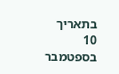בתאריך 10 בספטמבר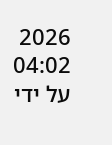2026 04:02 על ידי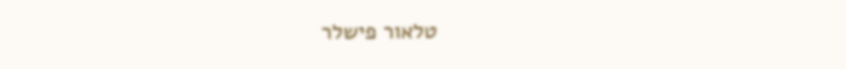טלאור פישלר